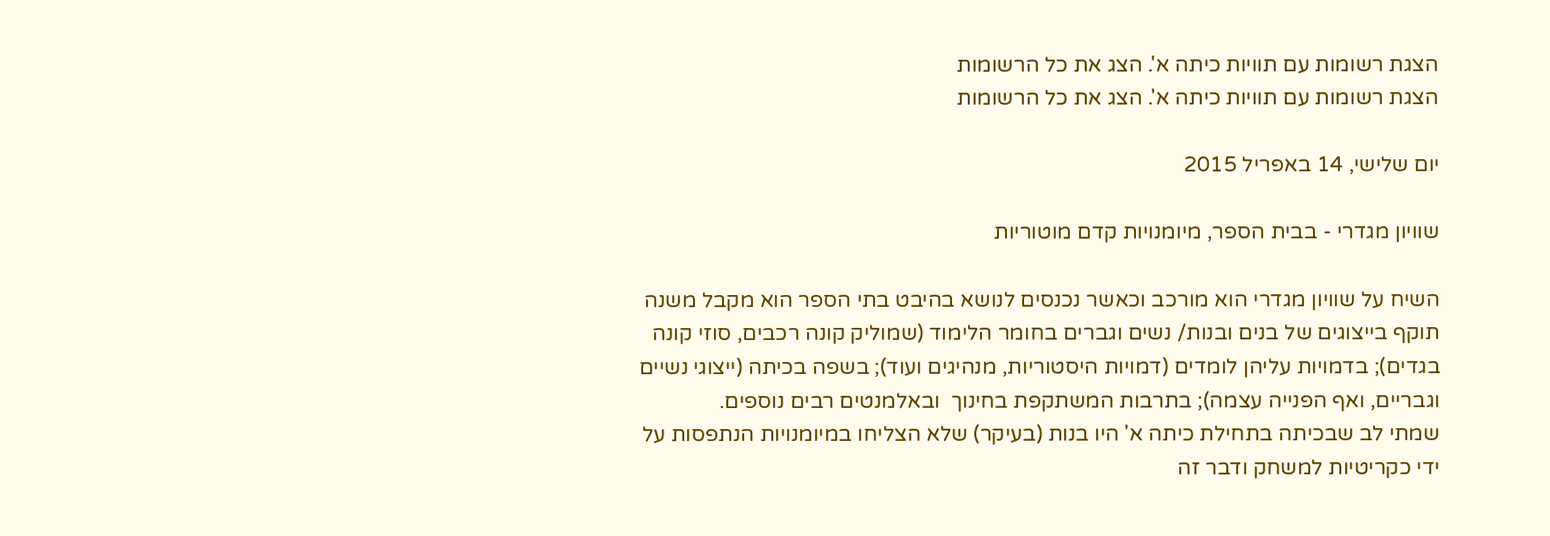הצגת רשומות עם תוויות כיתה א'. הצג את כל הרשומות
הצגת רשומות עם תוויות כיתה א'. הצג את כל הרשומות

יום שלישי, 14 באפריל 2015

שוויון מגדרי - בבית הספר, מיומנויות קדם מוטוריות

השיח על שוויון מגדרי הוא מורכב וכאשר נכנסים לנושא בהיבט בתי הספר הוא מקבל משנה תוקף בייצוגים של בנים ובנות/ נשים וגברים בחומר הלימוד (שמוליק קונה רכבים, סוזי קונה בגדים); בדמויות עליהן לומדים (דמויות היסטוריות, מנהיגים ועוד); בשפה בכיתה (ייצוגי נשיים וגבריים, ואף הפנייה עצמה); בתרבות המשתקפת בחינוך  ובאלמנטים רבים נוספים.
שמתי לב שבכיתה בתחילת כיתה א' היו בנות (בעיקר) שלא הצליחו במיומנויות הנתפסות על ידי כקריטיות למשחק ודבר זה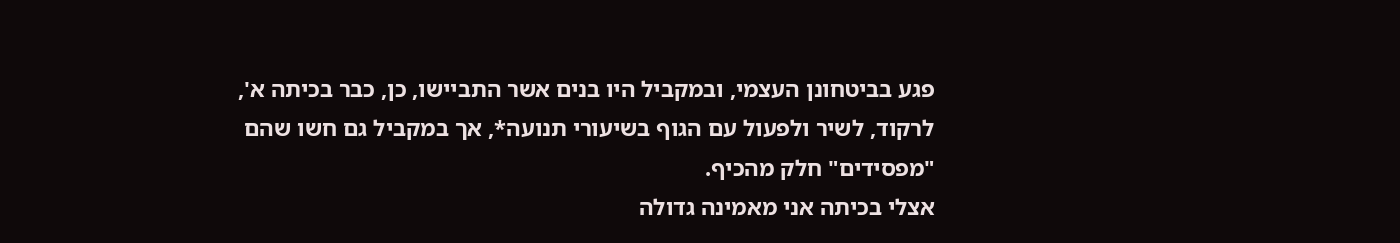פגע בביטחונן העצמי, ובמקביל היו בנים אשר התביישו, כן, כבר בכיתה א', לרקוד, לשיר ולפעול עם הגוף בשיעורי תנועה*, אך במקביל גם חשו שהם "מפסידים" חלק מהכיף.
אצלי בכיתה אני מאמינה גדולה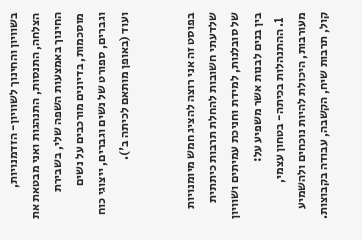בשוויון והחינוך לשוויון- הזדמנויות, הצלחה, התנסות, התנהגות ואני מבטאת את החינוך באמצעות השפה שלי, בשבירת מוסכמות, בדיונים מורכבים על נשים וגברים, ספורט של נשים וגברים, ייצוגי כוח ועוד (באופן מותאם לכיתה ב').


בפוסט זה אני רוצה להציג חמש מיומנויות שלדעתי חשובות להחלת תרבות כיתתית של סובלנות, למידת וחניכת עמיתים ושוויון בין בנים לבנות אשר משפיע על:
  1. ההתנהלות בכיתה- בטחון עצמי, מעורבות, היכולת להיות נוכחים ולהשמיע קול, תרבות שיח, הקשבה, עבודה בקבוצות.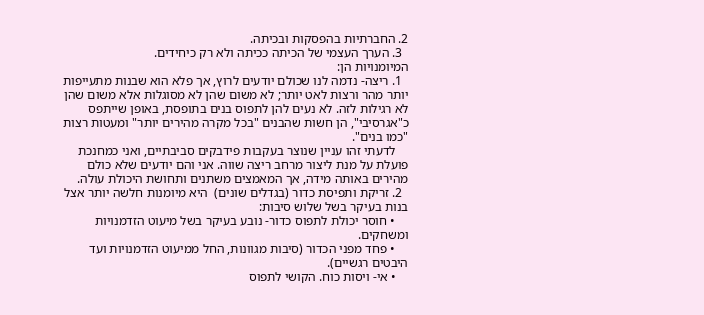2. החברתיות בהפסקות ובכיתה.
  3. הערך העצמי של הכיתה ככיתה ולא רק כיחידים.
המיומנויות הן:
  1. ריצה- נדמה לנו שכולם יודעים לרוץ, אך פלא הוא שבנות מתעייפות יותר מהר ורצות לאט יותר; לא משום שהן לא מסוגלות אלא משום שהן לא רגילות לזה. לא נעים להן לתפוס בנים בתופסת, באופן שייתפס כ"אגרסיבי", הן חשות שהבנים "בכל מקרה מהירים יותר" ומעטות רצות "כמו בנים".
    לדעתי זהו עניין שנוצר בעקבות פידבקים סביבתיים, ואני כמחנכת פועלת על מנת ליצור מרחב ריצה שווה. אני והם יודעים שלא כולם מהירים באותה מידה, אך המאמצים משתנים ותחושת היכולת עולה.
  2. זריקת ותפיסת כדור (בגדלים שונים)  היא מיומנות חלשה יותר אצל בנות בעיקר בשל שלוש סיבות:
    • חוסר יכולת לתפוס כדור- נובע בעיקר בשל מיעוט הזדמנויות ומשחקים.
    • פחד מפני הכדור (סיבות מגוונות, החל ממיעוט הזדמנויות ועד היבטים רגשיים).
    • אי- ויסות כוח. הקושי לתפוס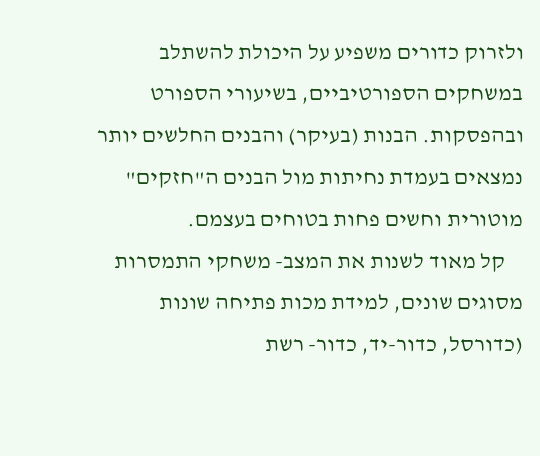ולזרוק כדורים משפיע על היכולת להשתלב במשחקים הספורטיביים, בשיעורי הספורט ובהפסקות. הבנות (בעיקר) והבנים החלשים יותר נמצאים בעמדת נחיתות מול הבנים ה"חזקים" מוטורית וחשים פחות בטוחים בעצמם.
    קל מאוד לשנות את המצב- משחקי התמסרות מסוגים שונים, למידת מכות פתיחה שונות (כדורסל, כדור-יד, כדור- רשת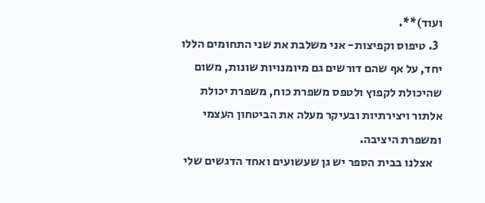ועוד)**.
  3. טיפוס וקפיצות- אני משלבת את שני התחומים הללו יחד, על אף שהם דורשים גם מיומנויות שונות, משום שהיכולת לקפוץ ולטפס משפרת כוח, משפרת יכולת אלתור ויצירתיות ובעיקר מעלה את הביטחון העצמי ומשפרת היציבה.
    אצלנו בבית הספר יש גן שעשועים ואחד הדגשים שלי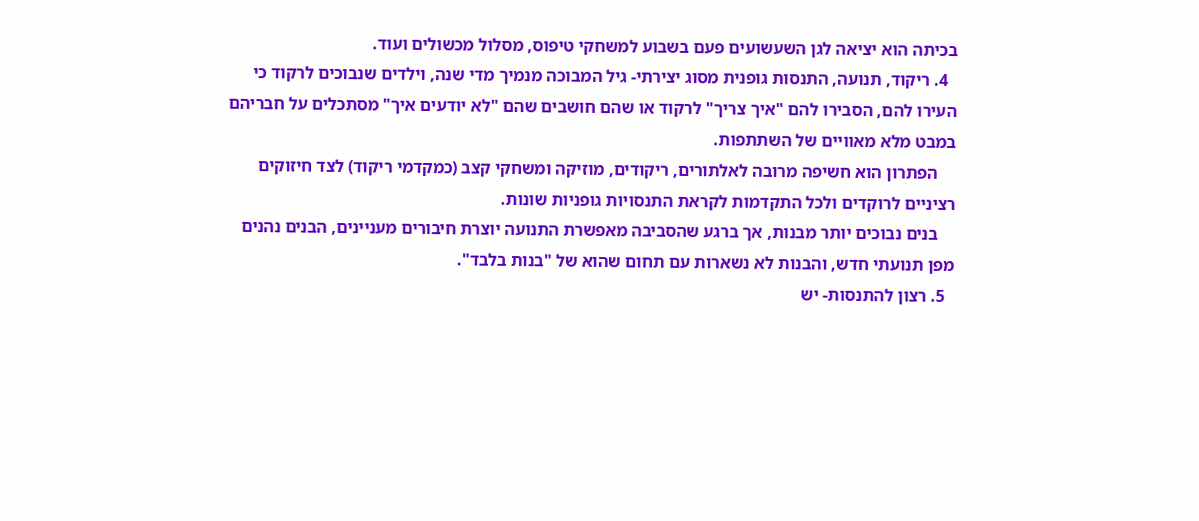בכיתה הוא יציאה לגן השעשועים פעם בשבוע למשחקי טיפוס, מסלול מכשולים ועוד.
  4. ריקוד, תנועה, התנסות גופנית מסוג יצירתי- גיל המבוכה מנמיך מדי שנה, וילדים שנבוכים לרקוד כי העירו להם, הסבירו להם "איך צריך" לרקוד או שהם חושבים שהם "לא יודעים איך" מסתכלים על חבריהם במבט מלא מאוויים של השתתפות.
    הפתרון הוא חשיפה מרובה לאלתורים, ריקודים, מוזיקה ומשחקי קצב (כמקדמי ריקוד) לצד חיזוקים רציניים לרוקדים ולכל התקדמות לקראת התנסויות גופניות שונות.
    בנים נבוכים יותר מבנות, אך ברגע שהסביבה מאפשרת התנועה יוצרת חיבורים מעניינים, הבנים נהנים מפן תנועתי חדש, והבנות לא נשארות עם תחום שהוא של "בנות בלבד".
  5. רצון להתנסות- יש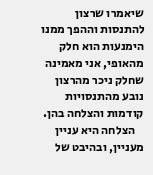שיאמרו שרצון להתנסות וההפך ממנו הימנעות הוא חלק מהאופי, אני מאמינה שחלק ניכר מהרצון נובע מהתנסויות קודמות והצלחה בהן.
    הצלחה היא עניין מעניין, ובהיבט של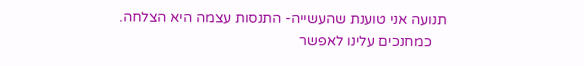תנועה אני טוענת שהעשייה- התנסות עצמה היא הצלחה.
    כמחנכים עלינו לאפשר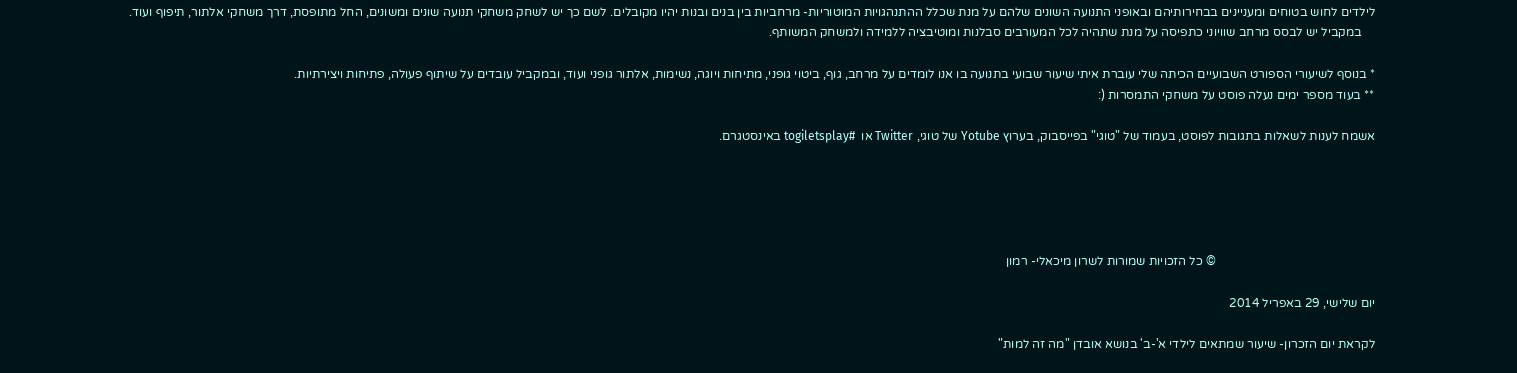לילדים לחוש בטוחים ומעניינים בבחירותיהם ובאופני התנועה השונים שלהם על מנת שכלל ההתנהגויות המוטוריות- מרחביות בין בנים ובנות יהיו מקובלים. לשם כך יש לשחק משחקי תנועה שונים ומשונים, החל מתופסת, דרך משחקי אלתור, תיפוף ועוד.
    במקביל יש לבסס מרחב שוויוני כתפיסה על מנת שתהיה לכל המעורבים סבלנות ומוטיבציה ללמידה ולמשחק המשותף.

* בנוסף לשיעורי הספורט השבועיים הכיתה שלי עוברת איתי שיעור שבועי בתנועה בו אנו לומדים על מרחב, גוף, ביטוי גופני, מתיחות ויוגה, נשימות, אלתור גופני ועוד, ובמקביל עובדים על שיתוף פעולה, פתיחות ויצירתיות.
** בעוד מספר ימים נעלה פוסט על משחקי התמסרות (:

אשמח לענות לשאלות בתגובות לפוסט, בעמוד של "טוגי" בפייסבוק, בערוץ Yotube של טוגי, Twitter או  #togiletsplay באינסטגרם.





                                                   © כל הזכויות שמורות לשרון מיכאלי- רמון

יום שלישי, 29 באפריל 2014

לקראת יום הזכרון- שיעור שמתאים לילדי א'-ב' בנושא אובדן "מה זה למות"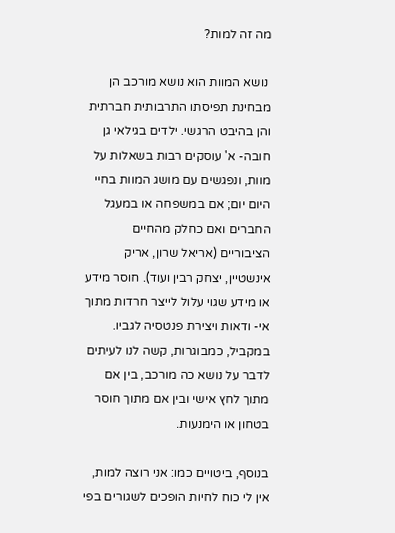מה זה למות?

 נושא המוות הוא נושא מורכב הן מבחינת תפיסתו התרבותית חברתית והן בהיבט הרגשי. ילדים בגילאי גן חובה- א' עוסקים רבות בשאלות על מוות, ונפגשים עם מושג המוות בחיי היום יום; אם במשפחה או במעגל החברים ואם כחלק מהחיים הציבוריים (אריאל שרון, אריק אינשטיין, יצחק רבין ועוד). חוסר מידע או מידע שגוי עלול לייצר חרדות מתוך אי- ודאות ויצירת פנטסיה לגביו. במקביל, כמבוגרות, קשה לנו לעיתים לדבר על נושא כה מורכב, בין אם מתוך לחץ אישי ובין אם מתוך חוסר בטחון או הימנעות.

בנוסף, ביטויים כמו: אני רוצה למות, אין לי כוח לחיות הופכים לשגורים בפי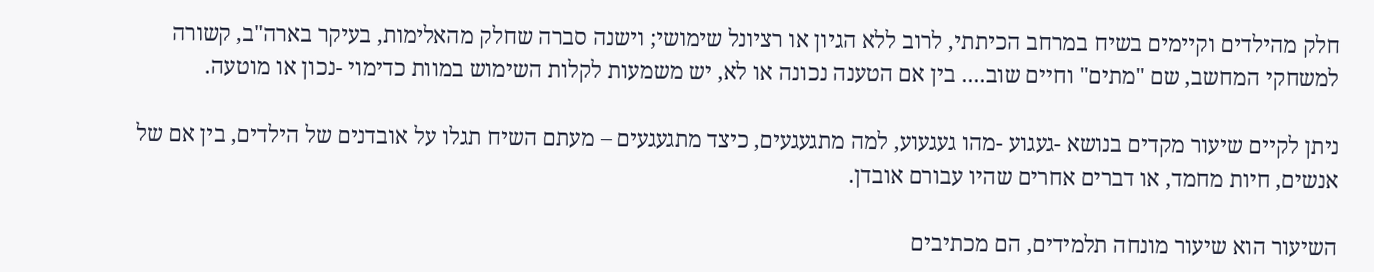חלק מהילדים וקיימים בשיח במרחב הכיתתי, לרוב ללא הגיון או רציונל שימושי; וישנה סברה שחלק מהאלימות, בעיקר בארה"ב, קשורה למשחקי המחשב, שם "מתים" וחיים שוב.... בין אם הטענה נכונה או לא, יש משמעות לקלות השימוש במוות כדימוי -נכון או מוטעה.

ניתן לקיים שיעור מקדים בנושא -געגוע -מהו געגעוע, למה מתגעגעים, כיצד מתגעגעים – מעתם השיח תגלו על אובדנים של הילדים, בין אם של אנשים, חיות מחמד, או דברים אחרים שהיו עבורם אובדן.

השיעור הוא שיעור מונחה תלמידים, הם מכתיבים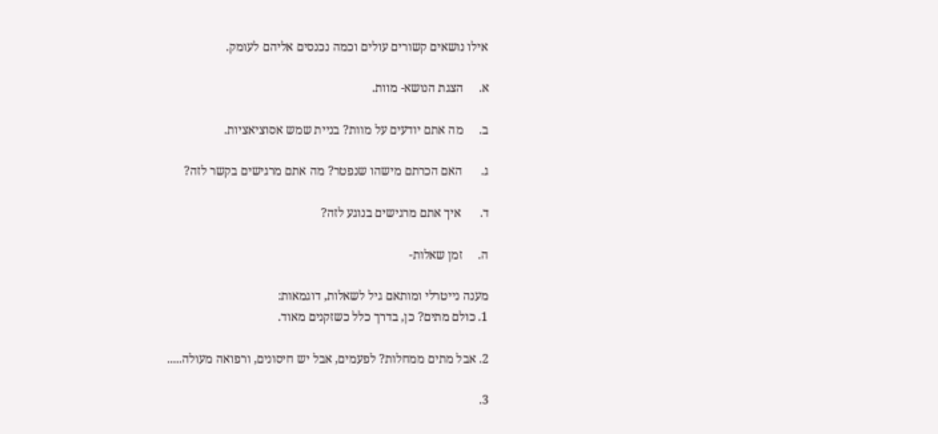אילו נושאים קשורים עולים וכמה נכנסים אליהם לעומק.

א.     הצגת הנושא- מוות.

ב.     מה אתם יודעים על מוות? בניית שמש אסוציאציות.

ג.      האם הכרתם מישהו שנפטר? מה אתם מרגישים בקשר לזה?

ד.      איך אתם מרגישים בנוגע לזה?

ה.     זמן שאלות-

מענה נייטרלי ומותאם גיל לשאלות, דוגמאות:
1. כולם מתים? כן, בדרך כלל כשזקנים מאוד.

2. אבל מתים ממחלות? לפעמים, אבל יש חיסונים, ורפואה מעולה.....

3.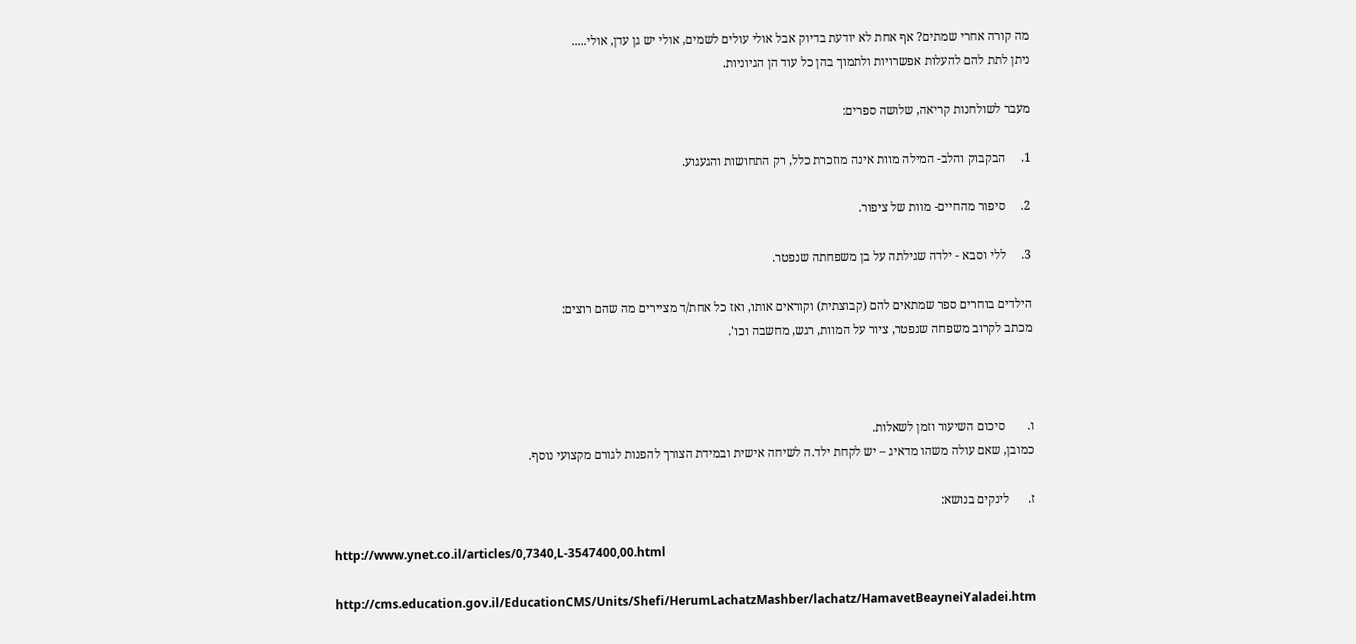מה קורה אחרי שמתים? אף אחת לא יודעת בדיוק אבל אולי עולים לשמים, אולי יש גן עדן, אולי.....
ניתן לתת להם להעלות אפשרויות ולתמוך בהן כל עוד הן הגיוניות.

מעבר לשולחנות קריאה, שלושה ספרים:

1.     הבקבוק והלב- המילה מוות אינה מוזכרת כלל, רק התחושות והגעגוע.

2.     סיפור מהחיים- מוות של ציפור.

3.     ללי וסבא - ילדה שגילתה על בן משפחתה שנפטר.

הילדים בוחרים ספר שמתאים להם (קבוצתית) וקוראים אותו, ואז כל אחת/ד מציירים מה שהם רוצים:
מכתב לקרוב משפחה שנפטר, ציור על המוות, רגש, מחשבה וכו'.



ו.       סיכום השיעור וזמן לשאלות.
כמובן, שאם עולה משהו מדאיג – יש לקחת ילד.ה לשיחה אישית ובמידת הצורך להפנות לגורם מקצועי נוסף.

ז.      לינקים בנושא:

http://www.ynet.co.il/articles/0,7340,L-3547400,00.html

http://cms.education.gov.il/EducationCMS/Units/Shefi/HerumLachatzMashber/lachatz/HamavetBeayneiYaladei.htm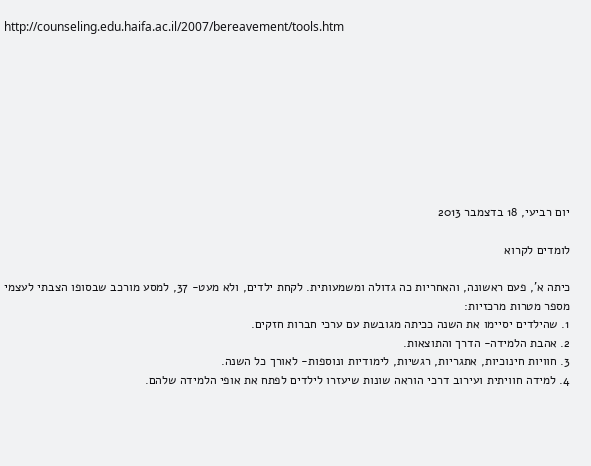http://counseling.edu.haifa.ac.il/2007/bereavement/tools.htm









יום רביעי, 18 בדצמבר 2013

לומדים לקרוא

כיתה א', פעם ראשונה, והאחריות כה גדולה ומשמעותית. לקחת ילדים, ולא מעט- 37, למסע מורכב שבסופו הצבתי לעצמי מספר מטרות מרכזיות:
1. שהילדים יסיימו את השנה ככיתה מגובשת עם ערכי חברות חזקים.
2. אהבת הלמידה- הדרך והתוצאות.
3. חוויות חינוכיות, אתגריות, רגשיות, לימודיות ונוספות- לאורך כל השנה.
4. למידה חוויתית ועירוב דרכי הוראה שונות שיעזרו לילדים לפתח את אופי הלמידה שלהם.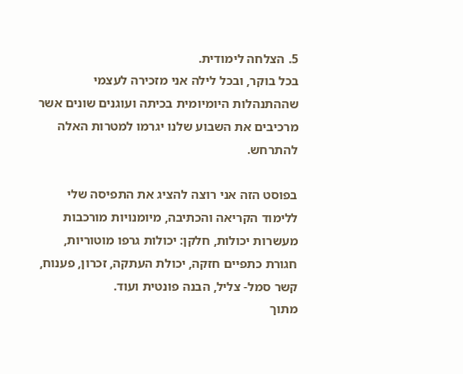5. הצלחה לימודית.
בכל בוקר, ובכל לילה אני מזכירה לעצמי שההתנהלות היומיומית בכיתה ועוגנים שונים אשר מרכיבים את השבוע שלנו יגרמו למטרות האלה להתרחש.

בפוסט הזה אני רוצה להציג את התפיסה שלי ללימוד הקריאה והכתיבה, מיומנויות מורכבות מעשרות יכולות, חלקן: יכולות גרפו מוטוריות, חגורת כתפיים חזקה, יכולת העתקה, זכרון, פענוח, קשר סמל- צליל, הבנה פונטית ועוד.
מתוך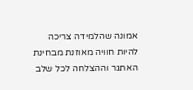אמונה שהלמידה צריכה להיות חוויה מאוזנת מבחינת האתגר וההצלחה לכל שלב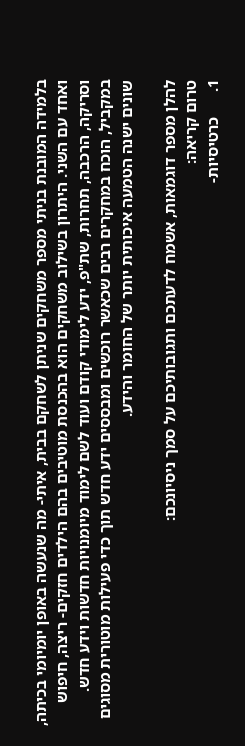בלמידה המובנת בניתי מספר משחקים שניתן לשחקם בבית, איתי- מה שנעשה באופן יומיומי בכיתה, ואחד עם השני. היתרון בשילוב משחקים הוא בהכנסת מוטיבים בהם הילדים חזקים- ריצה, חיפוש וסריקה, הרכבה, תחרות, שת"פ, ידע לימודי קודם ועוד לשם לימוד מיומנויות חדשות וידע חדש.
במקביל, הוכח במחקרים רבים שכאשר רוכשים ומבססים ידע חדש תוך כדי פעילות מוטורית מסוגים שונים ישנה הטמעה איכותית יותר של החומר והידע.

להלן מספר דוגמאות, אשמח לדעתכם ותגובותיכם על סמך ניסיונכם:
טרום קריאה:
1.      כרטיסיות-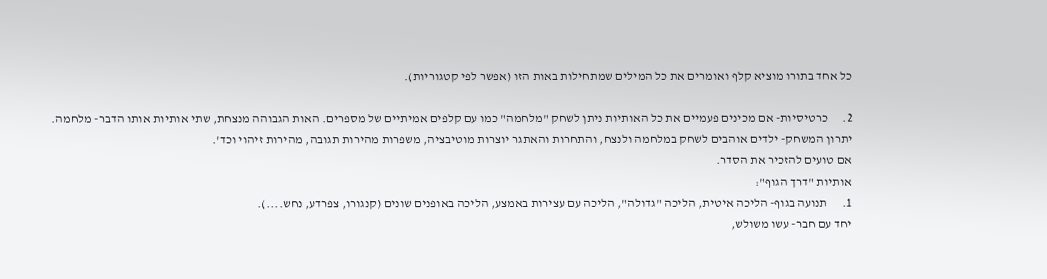כל אחד בתורו מוציא קלף ואומרים את כל המילים שמתחילות באות הזו (אפשר לפי קטגוריות).

2.      כרטיסיות- אם מכינים פעמיים את כל האותיות ניתן לשחק "מלחמה" כמו עם קלפים אמיתיים של מספרים. האות הגבוהה מנצחת, שתי אותיות אותו הדבר- מלחמה.
יתרון המשחק- ילדים אוהבים לשחק במלחמה ולנצח, והתחרות והאתגר יוצרות מוטיבציה, משפרות מהירות תגובה, מהירות זיהוי וכד'.
אם טועים להזכיר את הסדר.
אותיות "דרך הגוף":
1.      תנועה בגוף- הליכה איטית, הליכה "גדולה", הליכה עם עצירות באמצע, הליכה באופנים שונים (קנגורו, צפרדע, נחש....).
יחד עם חבר- עשו משולש,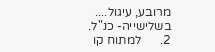מרובע, עיגול....
בשלישייה- כנ"ל.
2.      למתוח קו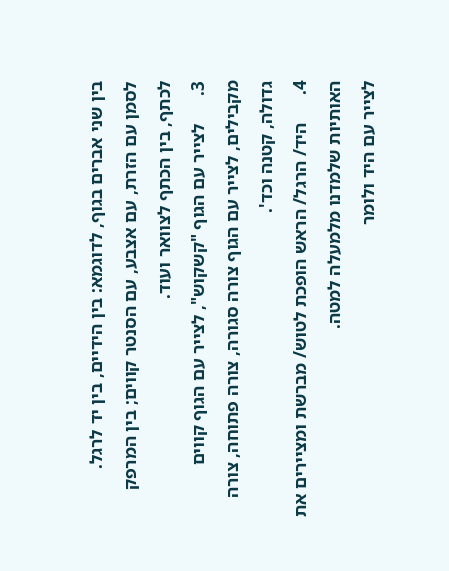בין שני אברים בגוף, לדוגמא: בין הידיים, בין יד לרגל.
לסמן עם הזרת, עם אצבע, עם הסנטר קווים; בין המרפק לכתף, בין הכתף לצוואר ועוד.
3.      לצייר עם הגוף "קשקוש", לצייר עם הגוף קווים מקבילים, לצייר עם הגוף צורה סגורה, צורה פתוחה, צורה גדולה, קטנה וכד'.
4.      היד/ הרגל/ הראש הופכת לטוש/ מברשת ומציירים את האותיות שלמדנו מלמעלה למטה.
לצייר עם היד ולומר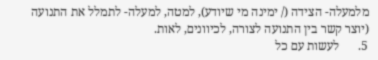מלמעלה- הצידה (/ ימינה מי שיודע), למטה, למעלה- לתמלל את התנועה (יוצר קשר בין התנועה לצורה, לכיוונים, לאות.
5.      לעשות עם כל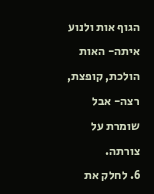הגוף אות ולנוע איתה- האות הולכת, קופצת, רצה- אבל שומרת על צורתה.
6. לחלק את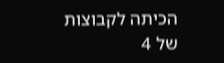הכיתה לקבוצות של 4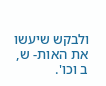ולבקש שיעשו את האות- ש, ב וכו'.